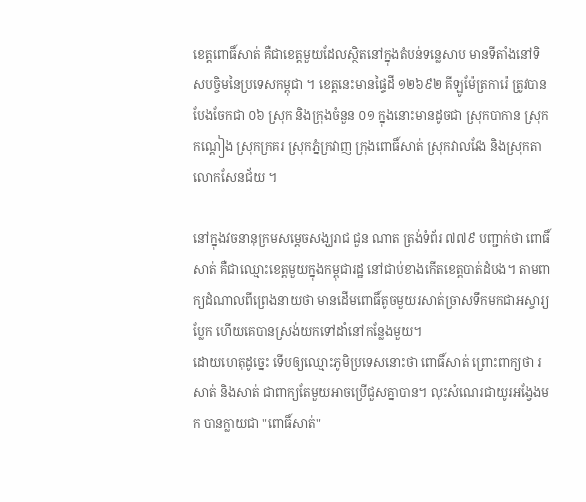ខេត្តពោធិ៍សាត់ គឺជាខេត្តមួយដែលសិ្ថតនៅក្នុងតំបន់ទនេ្លសាប មានទីតាំងនៅទិសបចិ្ចមនៃប្រទេសកម្ពុជា ។ ខេត្តនេះមានផ្ទៃដី ១២៦៩២ គីឡូម៉ែត្រការ៉េ ត្រូវបានបែងចែកជា ០៦ ស្រុក និងក្រុងចំនួន ០១ ក្នុងនោះមានដូចជា ស្រុកបាកាន ស្រុកកណ្ដៀង ស្រុកក្រគរ ស្រុកភ្នំក្រវាញ ក្រុងពោធិ៍សាត់ ស្រុកវាលវែង និងស្រុកតាលោកសែនជ័យ ។

នៅក្នុងវចនានុក្រមសម្ដេចសង្ឃរាជ ជួន ណាត ត្រង់ទំព័រ ៧៧៩ បញ្ជាក់ថា ពោធិ៍សាត់ គឺជាឈ្មោះខេត្តមួយក្នុងកម្ពុជារដ្ឋ នៅជាប់ខាងកើតខេត្តបាត់ដំបង។ តាមពាក្យដំណាលពីព្រេងនាយថា មានដើមពោធិ៍តូចមួយរសាត់ច្រាសទឹកមកជាអស្ចារ្យប្លែក ហើយគេបានស្រង់យកទៅដាំនៅកន្លែងមួយ។
ដោយហេតុដូច្នេះ ទើបឲ្យឈ្មោះភូមិប្រទេសនោះថា ពោធិ៍សាត់ ព្រោះពាក្យថា រសាត់ និងសាត់ ជាពាក្យតែមួយអាចប្រើជួសគ្នាបាន។ លុះសំណេរជាយូរអង្វែងមក បានក្លាយជា "ពោធិ៍សាត់"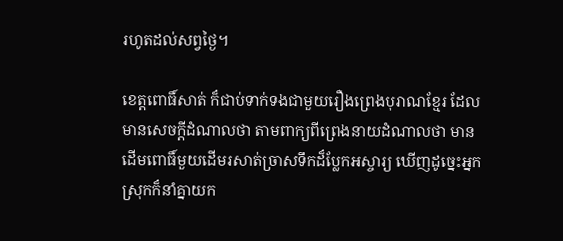រហូតដល់សព្វថ្ងៃ។

ខេត្តពោធិ៍សាត់ ក៏ជាប់ទាក់ទងជាមួយរឿងព្រេងបុរាណខ្មែរ ដែលមានសេចក្ដីដំណាលថា តាមពាក្យពីព្រេងនាយដំណាលថា មានដើមពោធិ៍មួយដើមរសាត់ច្រាសទឹកដ៏ប្លែកអស្ចារ្យ ឃើញដូច្នេះអ្នកស្រុកក៏នាំគ្នាយក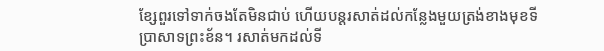ខ្សែពួរទៅទាក់ចងតែមិនជាប់ ហើយបន្តរសាត់ដល់កន្លែងមួយត្រង់ខាងមុខទីប្រាសាទព្រះខ័ន។ រសាត់មកដល់ទី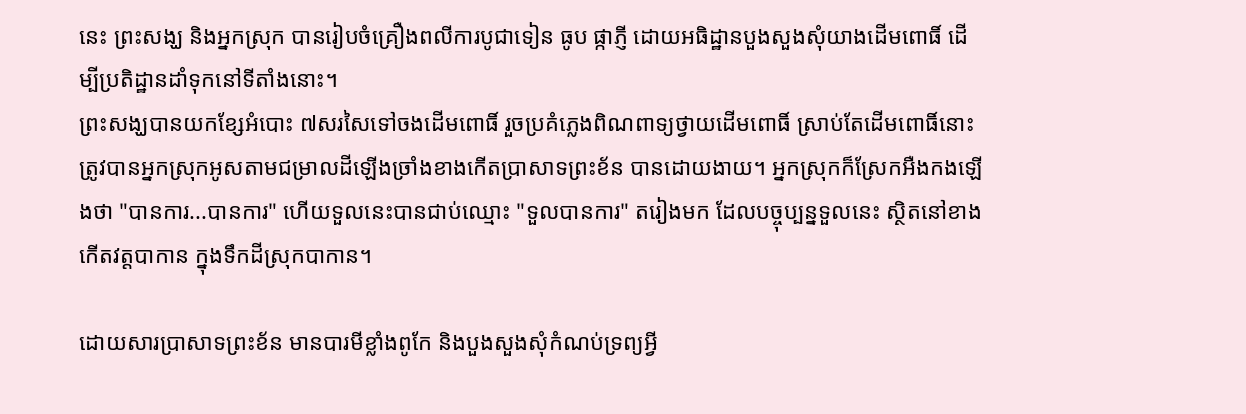នេះ ព្រះសង្ឃ និងអ្នកស្រុក បានរៀបចំគ្រឿងពលីការបូជាទៀន ធូប ផ្កាភ្ញី ដោយអធិដ្ឋានបួងសួងសុំយាងដើមពោធិ៍ ដើម្បីប្រតិដ្ឋានដាំទុកនៅទីតាំងនោះ។
ព្រះសង្ឃបានយកខ្សែអំបោះ ៧សរសៃទៅចងដើមពោធិ៍ រួចប្រគំភ្លេងពិណពាទ្យថ្វាយដើមពោធិ៍ ស្រាប់តែដើមពោធិ៍នោះ ត្រូវបានអ្នកស្រុកអូសតាមជម្រាលដីឡើងច្រាំងខាងកើតប្រាសាទព្រះខ័ន បានដោយងាយ។ អ្នកស្រុកក៏ស្រែកអឺងកងឡើងថា "បានការ...បានការ" ហើយទួលនេះបានជាប់ឈ្មោះ "ទួលបានការ" តរៀងមក ដែលបច្ចុប្បន្នទួលនេះ ស្ថិតនៅខាងកើតវត្តបាកាន ក្នុងទឹកដីស្រុកបាកាន។

ដោយសារប្រាសាទព្រះខ័ន មានបារមីខ្លាំងពូកែ និងបួងសួងសុំកំណប់ទ្រព្យអ្វី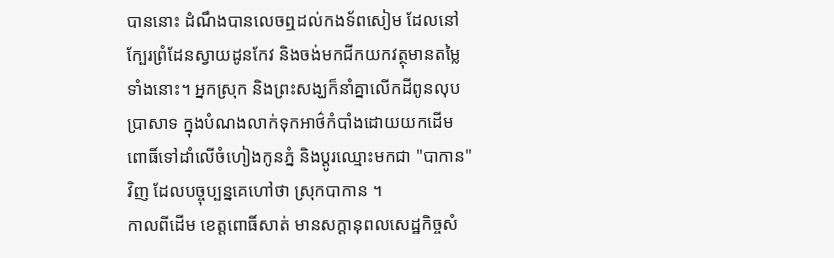បាននោះ ដំណឹងបានលេចឮដល់កងទ័ពសៀម ដែលនៅក្បែរព្រំដែនស្វាយដូនកែវ និងចង់មកជីកយកវត្ថុមានតម្លៃទាំងនោះ។ អ្នកស្រុក និងព្រះសង្ឃក៏នាំគ្នាលើកដីពូនលុបប្រាសាទ ក្នុងបំណងលាក់ទុកអាថ៌កំបាំងដោយយកដើមពោធិ៍ទៅដាំលើចំហៀងកូនភ្នំ និងប្ដូរឈ្មោះមកជា "បាកាន" វិញ ដែលបច្ចុប្បន្នគេហៅថា ស្រុកបាកាន ។
កាលពីដើម ខេត្តពោធិ៍សាត់ មានសក្ដានុពលសេដ្ឋកិច្ចសំ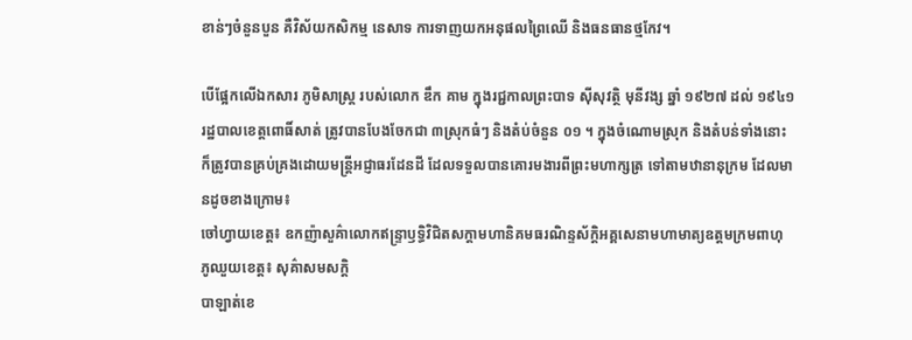ខាន់ៗចំនួនបួន គឺវិស័យកសិកម្ម នេសាទ ការទាញយកអនុផលព្រៃឈើ និងធនធានថ្មកែវ។

បើផ្អែកលើឯកសារ ភូមិសាស្ត្រ របស់លោក ឌឹក គាម ក្នុងរជ្ជកាលព្រះបាទ ស៊ីសុវត្ថិ មុនីវង្ស ឆ្នាំ ១៩២៧ ដល់ ១៩៤១ រដ្ឋបាលខេត្តពោធិ៍សាត់ ត្រូវបានបែងចែកជា ៣ស្រុកធំៗ និងតំប់ចំនួន ០១ ។ ក្នុងចំណោមស្រុក និងតំបន់ទាំងនោះ ក៏ត្រូវបានគ្រប់គ្រងដោយមន្ត្រីអជ្ញាធរដែនដី ដែលទទួលបានគោរមងារពីព្រះមហាក្សត្រ ទៅតាមឋានានុក្រម ដែលមានដូចខាងក្រោម៖
ចៅហ្វាយខេត្ត៖ ឧកញ៉ាសួគ៌ាលោកឥន្ទ្រាឫទ្ធិវិជិតសក្ដាមហានិគមធរណិន្ទស័ក្តិអគ្គសេនាមហាមាត្យឧត្ដមក្រមពាហុ
ភូឈួយខេត្ត៖ សុគ៌ាសមសក្តិ
បាឡាត់ខេ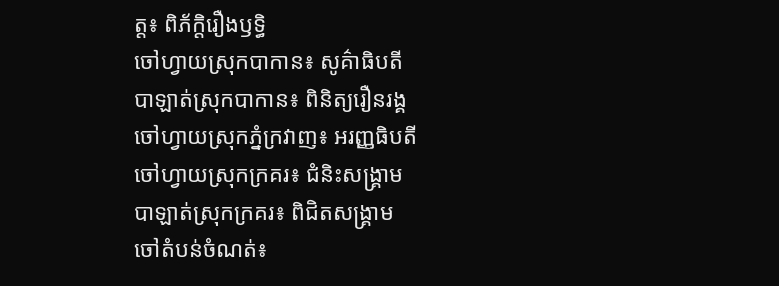ត្ត៖ ពិភ័ក្ដិរឿងឫទ្ធិ
ចៅហ្វាយស្រុកបាកាន៖ សូគ៌ាធិបតី
បាឡាត់ស្រុកបាកាន៖ ពិនិត្យរឿនរង្គ
ចៅហ្វាយស្រុកភ្នំក្រវាញ៖ អរញ្ញធិបតី
ចៅហ្វាយស្រុកក្រគរ៖ ជំនិះសង្គ្រាម
បាឡាត់ស្រុកក្រគរ៖ ពិជិតសង្គ្រាម
ចៅតំបន់ចំណត់៖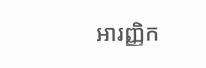អារញ្ញិក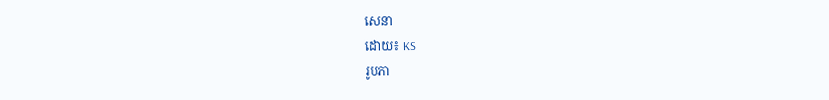សេនា
ដោយ៖ KS
រូបភា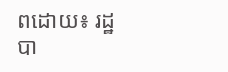ពដោយ៖ រដ្ឋបា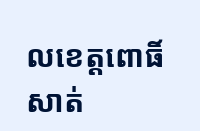លខេត្តពោធិ៍សាត់